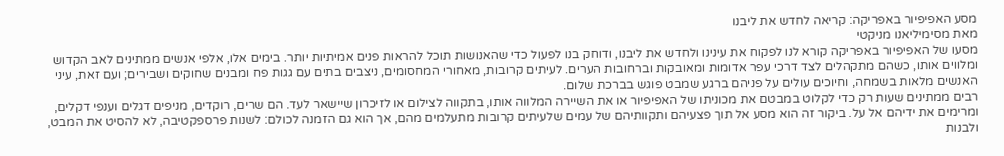מסע האפיפיור באפריקה: קריאה לחדש את ליבנו
מאת מסימיליאנו מניקטי
מסעו של האפיפיור באפריקה קורא לנו לפקוח את עינינו ולחדש את ליבנו, ודוחק בנו לפעול כדי שהאנושות תוכל להראות פנים אמיתיות יותר. בימים אלו, אלפי אנשים ממתינים לאב הקדוש ומלווים אותו, כשהם מתקהלים לצד דרכי עפר אדומות ומאובקות וברחובות הערים. לעיתים קרובות, מאחורי המחסומים, ניצבים בתים עם גגות פח ומבנים שחוקים ושבירים; ועם זאת, עיני האנשים מלאות בשמחה, וחיוכים עולים על פניהם ברגע שמבט פוגש בברכת שלום.
רבים ממתינים שעות רק כדי לקלוט במבטם את מכוניתו של האפיפיור או את השיירה המלווה אותו, בתקווה לצילום או לזיכרון שיישאר לעד. הם שרים, רוקדים, מניפים דגלים וענפי דקלים, ומרימים את ידיהם אל על. ביקור זה הוא מסע אל תוך פצעיהם ותקוותיהם של עמים שלעיתים קרובות מתעלמים מהם, אך הוא גם הזמנה לכולם: לשנות פרספקטיבה, לא להסיט את המבט, ולבנות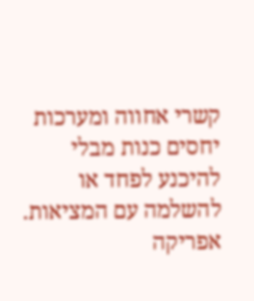קשרי אחווה ומערכות יחסים כנות מבלי להיכנע לפחד או להשלמה עם המציאות.
אפריקה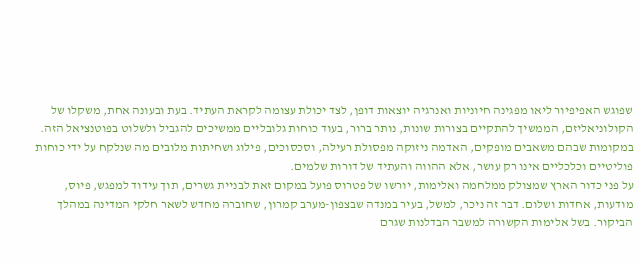שפוגש האפיפיור ליאו מפגינה חיוניות ואנרגיה יוצאות דופן, לצד יכולת עצומה לקראת העתיד. בעת ובעונה אחת, משקלו של הקולוניאליזם, הממשיך להתקיים בצורות שונות, נותר ברור, בעוד כוחות גלובליים ממשיכים להגביל ולשלוט בפוטנציאל הזה. במקומות שבהם משאבים מופקים, האדמה ניזוקה מפסולת רעילה, וסכסוכים, פילוג ושחיתות מלובים מה שנלקח על ידי כוחות פוליטיים וכלכליים אינו רק עושר, אלא ההווה והעתיד של דורות שלמים.
על פני כדור הארץ שמצולק ממלחמה ואלימות, יורשו של פטרוס פועל במקום זאת לבניית גשרים, תוך עידוד למפגש, פיוס, מודעות, אחדות ושלום. דבר זה ניכר, למשל, בעיר במנדה שבצפון-מערב קמרון, שחוברה מחדש לשאר חלקי המדינה במהלך הביקור. בשל אלימות הקשורה למשבר הבדלנות שגרם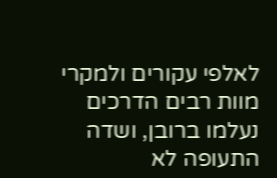לאלפי עקורים ולמקרי מוות רבים הדרכים נעלמו ברובן, ושדה התעופה לא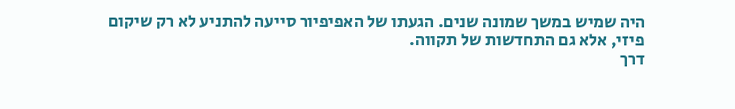היה שמיש במשך שמונה שנים. הגעתו של האפיפיור סייעה להתניע לא רק שיקום פיזי, אלא גם התחדשות של תקווה.
דרך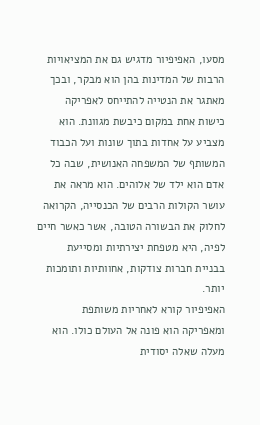מסעו, האפיפיור מדגיש גם את המציאויות הרבות של המדינות בהן הוא מבקר, ובכך מאתגר את הנטייה להתייחס לאפריקה כישות אחת במקום כיבשת מגוונת. הוא מצביע על אחדות בתוך שונות ועל הכבוד המשותף של המשפחה האנושית, שבה כל אדם הוא ילד של אלוהים. הוא מראה את עושר הקולות הרבים של הכנסייה, הקרואה לחלוק את הבשורה הטובה, אשר כאשר חיים לפיה, היא מטפחת יצירתיות ומסייעת בבניית חברות צודקות, אחוותיות ותומכות יותר.
האפיפיור קורא לאחריות משותפת ומאפריקה הוא פונה אל העולם כולו. הוא מעלה שאלה יסודית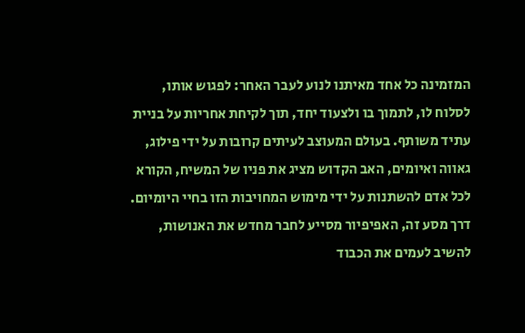המזמינה כל אחד מאיתנו לנוע לעבר האחר: לפגוש אותו, לסלוח לו, לתמוך בו ולצעוד יחד, תוך לקיחת אחריות על בניית עתיד משותף. בעולם המעוצב לעיתים קרובות על ידי פילוג, גאווה ואיומים, האב הקדוש מציג את פניו של המשיח, הקורא לכל אדם להשתנות על ידי מימוש המחויבות הזו בחיי היומיום.
דרך מסע זה, האפיפיור מסייע לחבר מחדש את האנושות, להשיב לעמים את הכבוד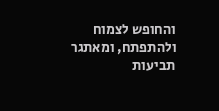והחופש לצמוח ולהתפתח, ומאתגר תביעות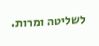לשליטה ומרות.